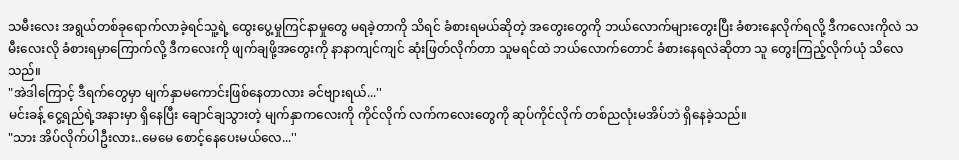သမီးလေး အရွယ်တစ်ခုရောက်လာခဲ့ရင်သူ့ရဲ့ ထွေးပွေ့မှုကြင်နာမှုတွေ မရခဲ့တာကို သိရင် ခံစားရမယ်ဆိုတဲ့ အတွေးတွေကို ဘယ်လောက်များတွေးပြီး ခံစားနေလိုက်ရလို့ ဒီကလေးကိုလဲ သမီးလေးလို ခံစားရမှာကြောက်လို့ ဒီကလေးကို ဖျက်ချဖို့အတွေးကို နာနာကျင်ကျင် ဆုံးဖြတ်လိုက်တာ သူမရင်ထဲ ဘယ်လောက်တောင် ခံစားနေရလဲဆိုတာ သူ တွေးကြည့်လိုက်ယုံ သိလေသည်။
"အဲဒါကြောင့် ဒီရက်တွေမှာ မျက်နှာမကောင်းဖြစ်နေတာလား ခင်ဗျားရယ်...''
မင်းခန့် ငွေ့ရည်ရဲ့အနားမှာ ရှိနေပြီး ချောင်ချသွားတဲ့ မျက်နှာကလေးကို ကိုင်လိုက် လက်ကလေးတွေကို ဆုပ်ကိုင်လိုက် တစ်ညလုံးမအိပ်ဘဲ ရှိနေခဲ့သည်။
"သား အိပ်လိုက်ပါဦးလား..မေမေ စောင့်နေပေးမယ်လေ...''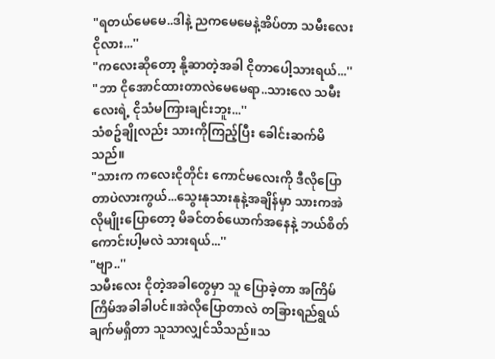"ရတယ်မေမေ..ဒါနဲ့ ညကမေမေနဲ့အိပ်တာ သမီးလေး ငိုလား...''
"ကလေးဆိုတော့ နို့ဆာတဲ့အခါ ငိုတာပေါ့သားရယ်...''
"ဘာ ငိုအောင်ထားတာလဲမေမေရာ..သားလေ သမီးလေးရဲ့ ငိုသံမကြားချင်းဘူး...''
သံစဥ်ချိုလည်း သားကိုကြည့်ပြီး ခေါင်းဆက်မိသည်။
"သားက ကလေးငိုတိုင်း ကောင်မလေးကို ဒီလိုပြောတာပဲလားကွယ်...သွေးနုသားနုနဲ့အချိန်မှာ သားကအဲလိုမျိုးပြောတော့ မိခင်တစ်ယောက်အနေနဲ့ ဘယ်စိတ်ကောင်းပါ့မလဲ သားရယ်...''
"ဗျာ..''
သမီးလေး ငိုတဲ့အခါတွေမှာ သူ ပြောခဲ့တာ အကြိမ်ကြိမ်အခါခါပင်။အဲလိုပြောတာလဲ တခြားရည်ရွယ်ချက်မရှိတာ သူသာလျှင်သိသည်။သ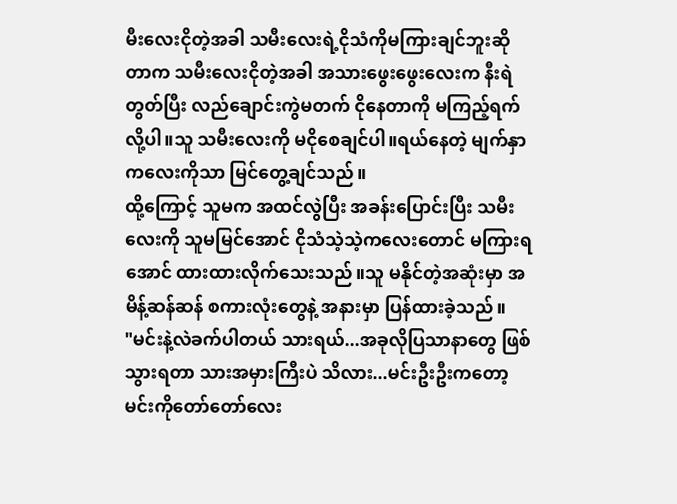မီးလေးငိုတဲ့အခါ သမီးလေးရဲ့ငိုသံကိုမကြားချင်ဘူးဆိုတာက သမီးလေးငိုတဲ့အခါ အသားဖွေးဖွေးလေးက နီးရဲတွတ်ပြီး လည်ချောင်းကွဲမတက် ငိုနေတာကို မကြည့်ရက်လို့ပါ။သူ သမီးလေးကို မငိုစေချင်ပါ။ရယ်နေတဲ့ မျက်နှာကလေးကိုသာ မြင်တွေ့ချင်သည်။
ထို့ကြောင့် သူမက အထင်လွဲပြီး အခန်းပြောင်းပြီး သမီးလေးကို သူမမြင်အောင် ငိုသံသဲ့သဲ့ကလေးတောင် မကြားရအောင် ထားထားလိုက်သေးသည်။သူ မနိုင်တဲ့အဆုံးမှာ အမိန့်ဆန်ဆန် စကားလုံးတွေနဲ့ အနားမှာ ပြန်ထားခဲ့သည်။
"မင်းနဲ့လဲခက်ပါတယ် သားရယ်...အခုလိုပြသာနာတွေ ဖြစ်သွားရတာ သားအမှားကြီးပဲ သိလား...မင်းဦးဦးကတော့ မင်းကိုတော်တော်လေး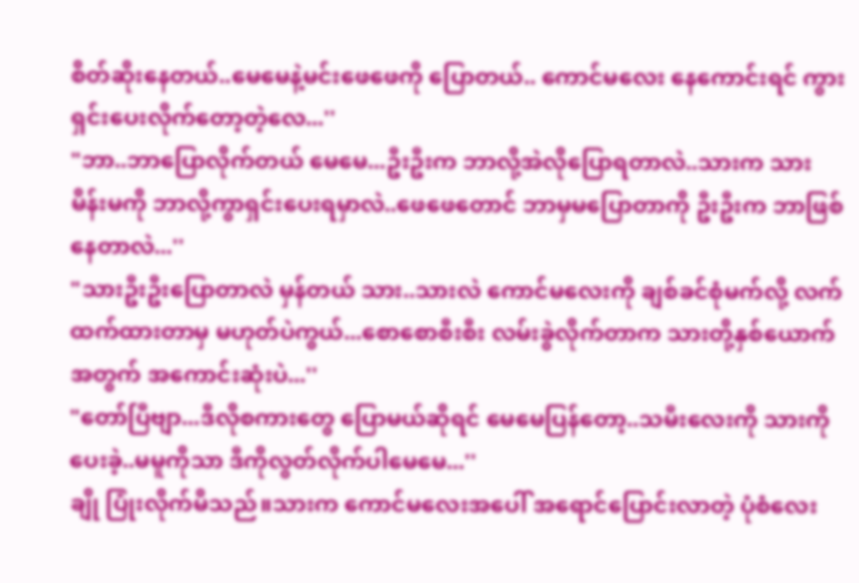စိတ်ဆိုးနေတယ်..မေမေနဲ့မင်းဖေဖေကို ပြောတယ်.. ကောင်မလေး နေကောင်းရင် ကွားရှင်းပေးလိုက်တော့တဲ့လေ...''
"ဘာ..ဘာပြောလိုက်တယ် မေမေ...ဦးဦးက ဘာလို့အဲလိုပြောရတာလဲ..သားက သားမိန်းမကို ဘာလို့ကွာရှင်းပေးရမှာလဲ..ဖေဖေတောင် ဘာမှမပြောတာကို ဦးဦးက ဘာဖြစ်နေတာလဲ...''
"သားဦးဦးပြောတာလဲ မှန်တယ် သား..သားလဲ ကောင်မလေးကို ချစ်ခင်စုံမက်လို့ လက်ထက်ထားတာမှ မဟုတ်ပဲကွယ်...စောစောစီးစီး လမ်းခွဲလိုက်တာက သားတို့နှစ်ယောက်အတွက် အကောင်းဆုံးပဲ...''
"တော်ပြီဗျာ...ဒီလိုစကားတွေ ပြောမယ်ဆိုရင် မေမေပြန်တော့..သမီးလေးကို သားကိုပေးခဲ့..မမူကိုသာ ဒီကိုလွတ်လိုက်ပါမေမေ...''
ချို ပြုံးလိုက်မိသည်။သားက ကောင်မလေးအပေါ် အရောင်ပြောင်းလာတဲ့ ပုံစံလေး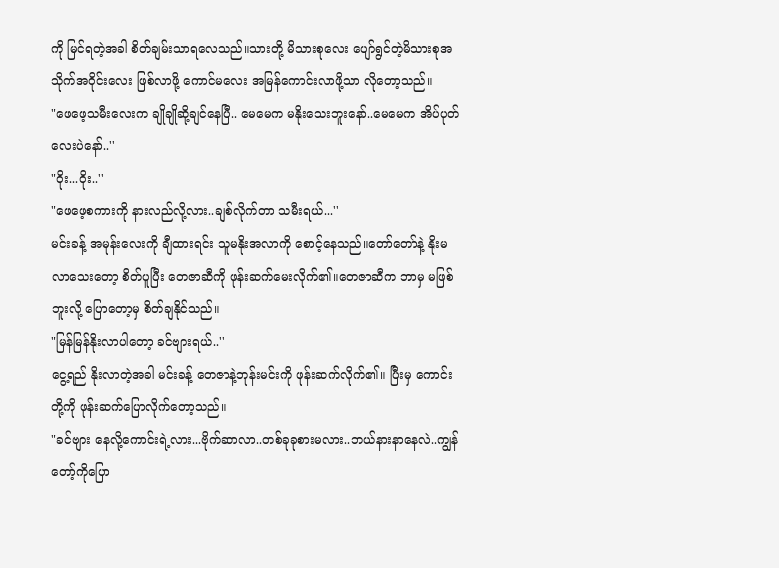ကို မြင်ရတဲ့အခါ စိတ်ချမ်းသာရလေသည်။သားတို့ မိသားစုလေး ပျော်ရွင်တဲ့မိသားစုအသိုက်အဝိုင်းလေး ဖြစ်လာဖို့ ကောင်မလေး အမြန်ကောင်းလာဖို့သာ လိုတော့သည်။
"ဖေဖေ့သမီးလေးက ချိုချိုဆို့ချင်နေပြီ.. မေမေက မနိုးသေးဘူးနော်..မေမေက အိပ်ပုတ်လေးပဲနော်..''
"ဝိုး...ဝိုး..''
"ဖေဖေ့စကားကို နားလည်လို့လား..ချစ်လိုက်တာ သမီးရယ်...''
မင်းခန့် အမုန်းလေးကို ချီထားရင်း သူမနိုးအလာကို စောင့်နေသည်။တော်တော်နဲ့ နိုးမလာသေးတော့ စိတ်ပူပြီး တေဇာဆီကို ဖုန်းဆက်မေးလိုက်၏။တေဇာဆီက ဘာမှ မဖြစ်ဘူးလို့ ပြောတော့မှ စိတ်ချနိုင်သည်။
"မြန်မြန်နိုးလာပါတော့ ခင်ဗျားရယ်..''
ငွေ့ရည် နိုးလာတဲ့အခါ မင်းခန့် တေဇာနဲ့ဘုန်းမင်းကို ဖုန်းဆက်လိုက်၏။ ပြီးမှ ကောင်းတို့ကို ဖုန်းဆက်ပြောလိုက်တော့သည်။
"ခင်ဗျား နေလို့ကောင်းရဲ့လား...ဗိုက်ဆာလာ..တစ်ခုခုစားမလား..ဘယ်နားနာနေလဲ..ကျွန်တော့်ကိုပြော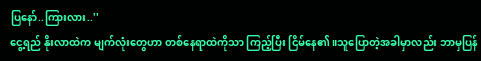ပြနော်..ကြားလား..''
ငွေ့ရည် နိုးလာထဲက မျက်လုံးတွေဟာ တစ်နေရာထဲကိုသာ ကြည့်ပြီး ငြိမ်နေ၏။သူပြောတဲ့အခါမှာလည်း ဘာမှပြန်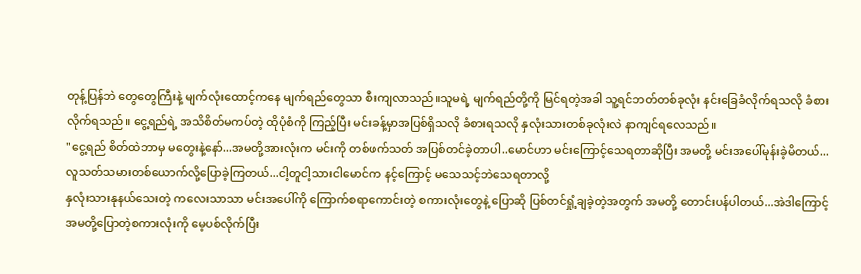တုန့်ပြန်ဘဲ တွေတွေကြီးနဲ့ မျက်လုံးထောင့်ကနေ မျက်ရည်တွေသာ စီးကျလာသည်။သူမရဲ့ မျက်ရည်တို့ကို မြင်ရတဲ့အခါ သူ့ရင်ဘတ်တစ်ခုလုံး နင်းခြေခံလိုက်ရသလို ခံစားလိုက်ရသည်။ ငွေ့ရည်ရဲ့ အသိစိတ်မကပ်တဲ့ ထိုပုံစံကို ကြည့်ပြီး မင်းခန့်မှာအပြစ်ရှိသလို ခံစားရသလို နှလုံးသားတစ်ခုလုံးလဲ နာကျင်ရလေသည်။
"ငွေ့ရည် စိတ်ထဲဘာမှ မတွေးနဲ့နော်...အမတို့အားလုံးက မင်းကို တစ်ဖက်သတ် အပြစ်တင်ခဲ့တာပါ..မောင်ဟာ မင်းကြောင့်သေရတာဆိုပြီး အမတို့ မင်းအပေါ်မုန်းခဲ့မိတယ်...လူသတ်သမားတစ်ယောက်လို့ပြောခဲ့ကြတယ်...ငါ့တူငါ့သားငါမောင်က နင့်ကြောင့် မသေသင့်ဘဲသေရတာလို့
နှလုံးသားနုနယ်သေးတဲ့ ကလေးသာသာ မင်းအပေါ်ကို ကြောက်စရာကောင်းတဲ့ စကားလုံးတွေနဲ့ ပြောဆို ပြစ်တင်ရှုံ့ချခဲ့တဲ့အတွက် အမတို့ တောင်းပန်ပါတယ်...အဲဒါကြောင့် အမတို့ပြောတဲ့စကားလုံးကို မေ့ပစ်လိုက်ပြီး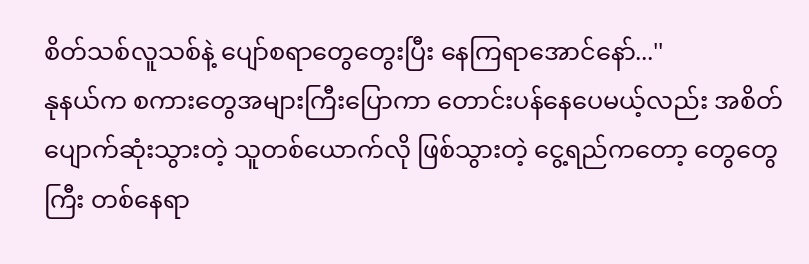စိတ်သစ်လူသစ်နဲ့ ပျော်စရာတွေတွေးပြီး နေကြရာအောင်နော်...''
နုနယ်က စကားတွေအများကြီးပြောကာ တောင်းပန်နေပေမယ့်လည်း အစိတ်ပျောက်ဆုံးသွားတဲ့ သူတစ်ယောက်လို ဖြစ်သွားတဲ့ ငွေ့ရည်ကတော့ တွေတွေကြီး တစ်နေရာ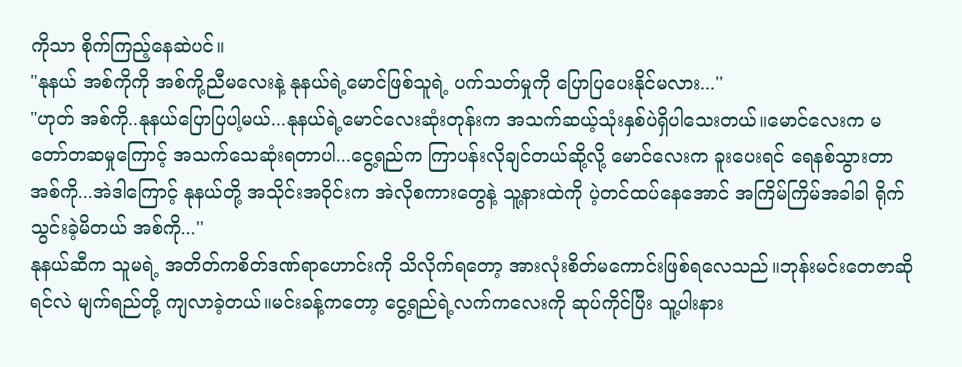ကိုသာ စိုက်ကြည့်နေဆဲပင်။
"နုနယ် အစ်ကိုကို အစ်ကို့ညီမလေးနဲ့ နုနယ်ရဲ့မောင်ဖြစ်သူရဲ့ ပက်သတ်မှုကို ပြောပြပေးနိုင်မလား...''
"ဟုတ် အစ်ကို..နုနယ်ပြောပြပါ့မယ်...နုနယ်ရဲ့မောင်လေးဆုံးတုန်းက အသက်ဆယ့်သုံးနှစ်ပဲရှိပါသေးတယ်။မောင်လေးက မတော်တဆမှုကြောင့် အသက်သေဆုံးရတာပါ...ငွေ့ရည်က ကြာပန်းလိုချင်တယ်ဆို့လို့ မောင်လေးက ခူးပေးရင် ရေနစ်သွားတာ အစ်ကို...အဲဒါကြောင့် နုနယ်တို့ အသိုင်းအဝိုင်းက အဲလိုစကားတွေနဲ့ သူ့နားထဲကို ပဲ့တင်ထပ်နေအောင် အကြိမ်ကြိမ်အခါခါ ရိုက်သွင်းခဲ့မိတယ် အစ်ကို...''
နုနယ်ဆီက သူမရဲ့ အတိတ်ကစိတ်ဒဏ်ရာဟောင်းကို သိလိုက်ရတော့ အားလုံးစိတ်မကောင်းဖြစ်ရလေသည်။ဘုန်းမင်းတေဇာဆိုရင်လဲ မျက်ရည်တို့ ကျလာခဲ့တယ်။မင်းခန့်ကတော့ ငွေ့ရည်ရဲ့လက်ကလေးကို ဆုပ်ကိုင်ပြီး သူ့ပါးနား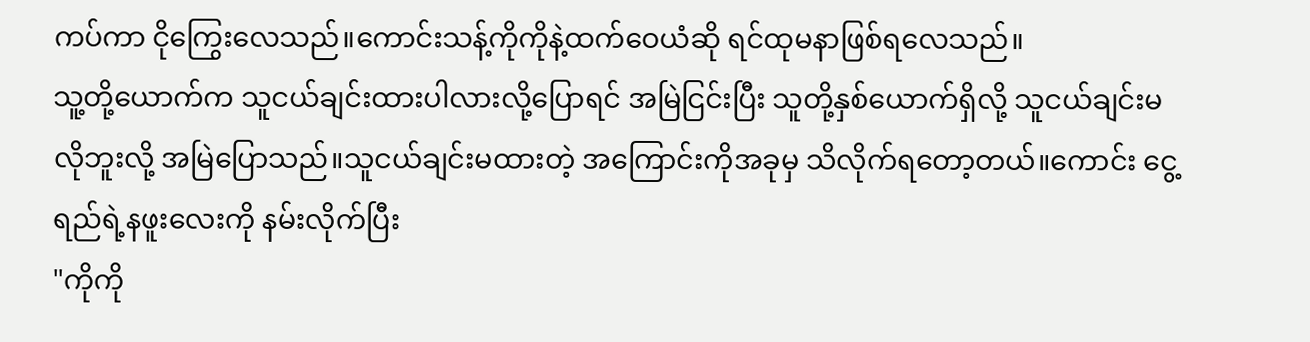ကပ်ကာ ငိုကြွေးလေသည်။ကောင်းသန့်ကိုကိုနဲ့ထက်ဝေယံဆို ရင်ထုမနာဖြစ်ရလေသည်။
သူ့တို့ယောက်က သူငယ်ချင်းထားပါလားလို့ပြောရင် အမြဲငြင်းပြီး သူတို့နှစ်ယောက်ရှိလို့ သူငယ်ချင်းမလိုဘူးလို့ အမြဲပြောသည်။သူငယ်ချင်းမထားတဲ့ အကြောင်းကိုအခုမှ သိလိုက်ရတော့တယ်။ကောင်း ငွေ့ရည်ရဲ့နဖူးလေးကို နမ်းလိုက်ပြီး
"ကိုကို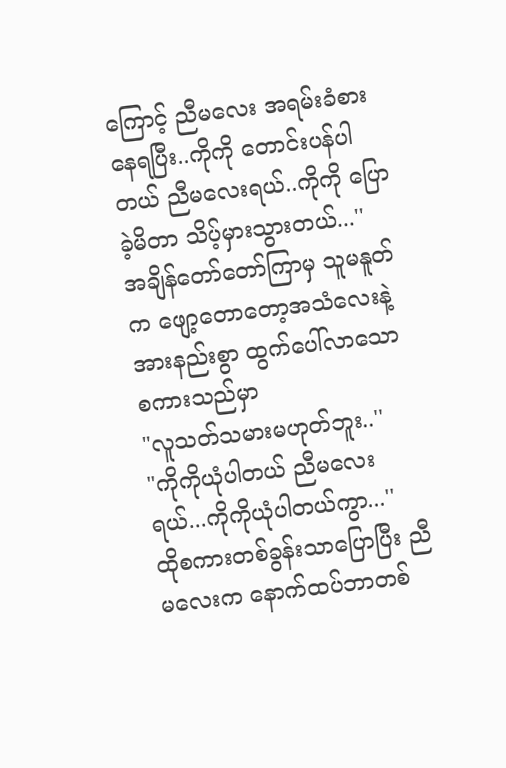ကြောင့် ညီမလေး အရမ်းခံစားနေရပြီး..ကိုကို တောင်းပန်ပါတယ် ညီမလေးရယ်..ကိုကို ပြောခဲ့မိတာ သိပ့်မှားသွားတယ်...''
အချိန်တော်တော်ကြာမှ သူမနူတ်က ဖျော့တောတော့အသံလေးနဲ့ အားနည်းစွာ ထွက်ပေါ်လာသော စကားသည်မှာ
"လူသတ်သမားမဟုတ်ဘူး..''
"ကိုကိုယုံပါတယ် ညီမလေးရယ်...ကိုကိုယုံပါတယ်ကွာ...''
ထိုစကားတစ်ခွန်းသာပြောပြီး ညီမလေးက နောက်ထပ်ဘာတစ်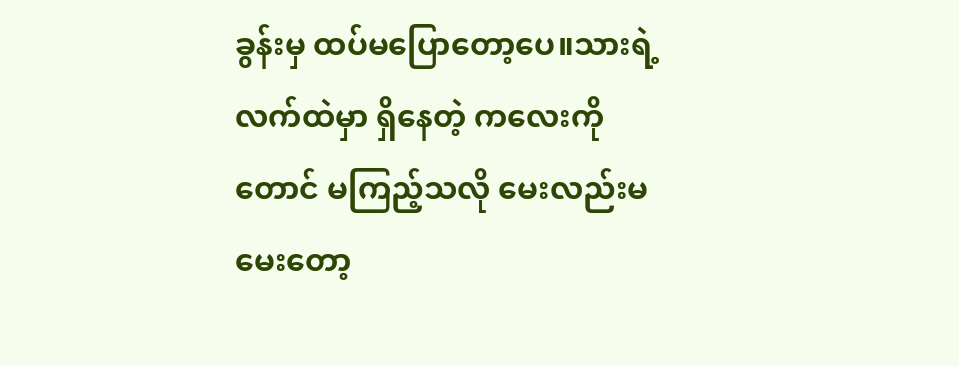ခွန်းမှ ထပ်မပြောတော့ပေ။သားရဲ့ လက်ထဲမှာ ရှိနေတဲ့ ကလေးကိုတောင် မကြည့်သလို မေးလည်းမမေးတော့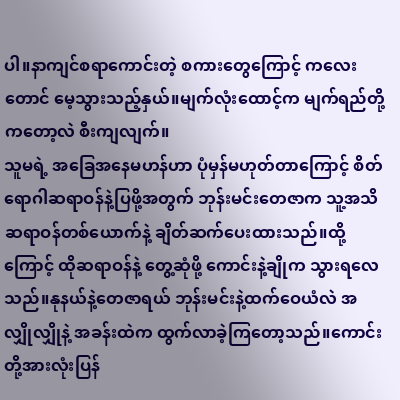ပါ။နာကျင်စရာကောင်းတဲ့ စကားတွေကြောင့် ကလေးတောင် မေ့သွားသည့်နှယ်။မျက်လုံးထောင့်က မျက်ရည်တို့ကတော့လဲ စီးကျလျက်။
သူမရဲ့ အခြေအနေမဟန်ဟာ ပုံမှန်မဟုတ်တာကြောင့် စိတ်ရောဂါဆရာဝန်နဲ့ပြဖို့အတွက် ဘုန်းမင်းတေဇာက သူ့အသိဆရာဝန်တစ်ယောက်နဲ့ ချိတ်ဆက်ပေးထားသည်။ထို့ကြောင့် ထိုဆရာဝန်နဲ့ တွေ့ဆုံဖို့ ကောင်းနဲ့ချိုက သွားရလေသည်။နုနယ်နဲ့တေဇာရယ် ဘုန်းမင်းနဲ့ထက်ဝေယံလဲ အလျှိုလျှိုနဲ့ အခန်းထဲက ထွက်လာခဲ့ကြတော့သည်။ကောင်းတို့အားလုံးပြန်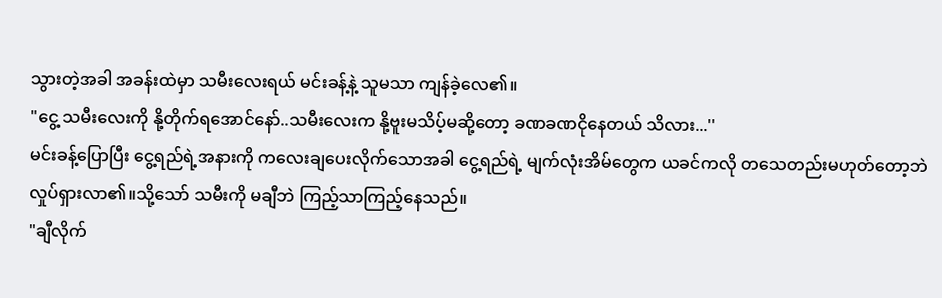သွားတဲ့အခါ အခန်းထဲမှာ သမီးလေးရယ် မင်းခန့်နဲ့ သူမသာ ကျန်ခဲ့လေ၏။
"ငွေ့ သမီးလေးကို နို့တိုက်ရအောင်နော်..သမီးလေးက နို့ဗူးမသိပ့်မဆို့တော့ ခဏခဏငိုနေတယ် သိလား...''
မင်းခန့်ပြောပြီး ငွေ့ရည်ရဲ့အနားကို ကလေးချပေးလိုက်သောအခါ ငွေ့ရည်ရဲ့ မျက်လုံးအိမ်တွေက ယခင်ကလို တသေတည်းမဟုတ်တော့ဘဲ လှုပ်ရှားလာ၏။သို့သော် သမီးကို မချီဘဲ ကြည့်သာကြည့်နေသည်။
"ချီလိုက်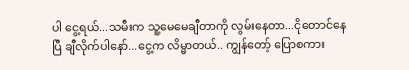ပါ ငွေ့ရယ်...သမီးက သူ့မေမေချီတာကို လွမ်းနေတာ...ငိုတောင်နေပြီ ချီလိုက်ပါနော်...ငွေ့က လိမ္မာတယ်.. ကျွန်တော့် ပြောစကား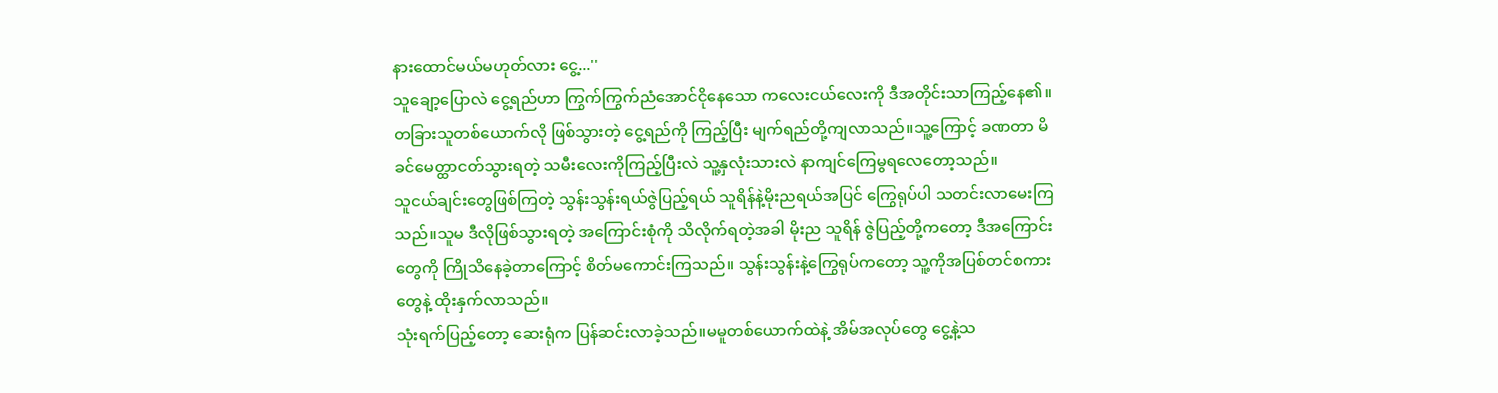နားထောင်မယ်မဟုတ်လား ငွေ့...''
သူချော့ပြောလဲ ငွေ့ရည်ဟာ ကြွက်ကြွက်ညံအောင်ငိုနေသော ကလေးငယ်လေးကို ဒီအတိုင်းသာကြည့်နေ၏။ တခြားသူတစ်ယောက်လို ဖြစ်သွားတဲ့ ငွေ့ရည်ကို ကြည့်ပြီး မျက်ရည်တို့ကျလာသည်။သူ့ကြောင့် ခဏတာ မိခင်မေတ္ထာငတ်သွားရတဲ့ သမီးလေးကိုကြည့်ပြီးလဲ သူ့နှလုံးသားလဲ နာကျင်ကြေမွရလေတော့သည်။
သူငယ်ချင်းတွေဖြစ်ကြတဲ့ သွန်းသွန်းရယ်ဇွဲပြည့်ရယ် သူရိန်နဲ့မိုးညရယ်အပြင် ကြွေရုပ်ပါ သတင်းလာမေးကြသည်။သူမ ဒီလိုဖြစ်သွားရတဲ့ အကြောင်းစုံကို သိလိုက်ရတဲ့အခါ မိုးည သူရိန် ဇွဲပြည့်တို့ကတော့ ဒီအကြောင်းတွေကို ကြိုသိနေခဲ့တာကြောင့် စိတ်မကောင်းကြသည်။ သွန်းသွန်းနဲ့ကြွေရုပ်ကတော့ သူ့ကိုအပြစ်တင်စကားတွေနဲ့ ထိုးနှက်လာသည်။
သုံးရက်ပြည့်တော့ ဆေးရုံက ပြန်ဆင်းလာခဲ့သည်။မမူတစ်ယောက်ထဲနဲ့ အိမ်အလုပ်တွေ ငွေ့နဲ့သ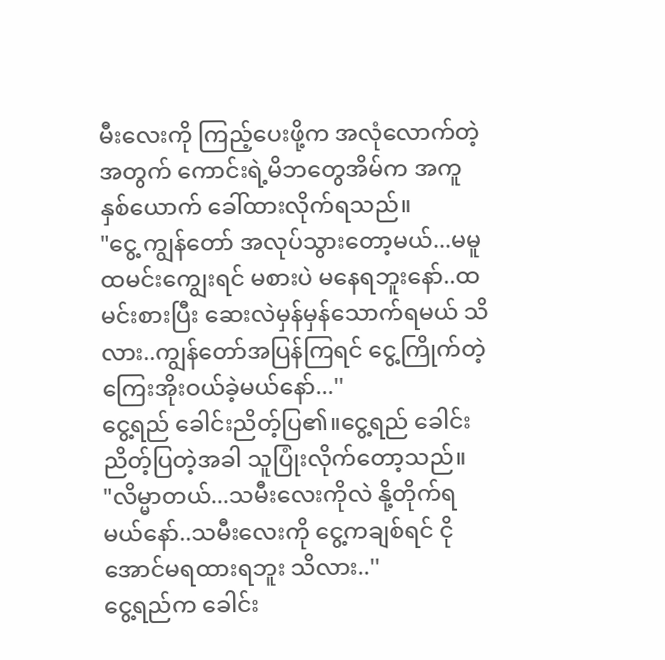မီးလေးကို ကြည့်ပေးဖို့က အလုံလောက်တဲ့အတွက် ကောင်းရဲ့မိဘတွေအိမ်က အကူနှစ်ယောက် ခေါ်ထားလိုက်ရသည်။
"ငွေ့ ကျွန်တော် အလုပ်သွားတော့မယ်...မမူထမင်းကျွေးရင် မစားပဲ မနေရဘူးနော်..ထမင်းစားပြီး ဆေးလဲမှန်မှန်သောက်ရမယ် သိလား..ကျွန်တော်အပြန်ကြရင် ငွေ့ကြိုက်တဲ့ ကြေးအိုးဝယ်ခဲ့မယ်နော်...''
ငွေ့ရည် ခေါင်းညိတ့်ပြ၏။ငွေ့ရည် ခေါင်းညိတ့်ပြတဲ့အခါ သူပြုံးလိုက်တော့သည်။
"လိမ္မာတယ်...သမီးလေးကိုလဲ နို့တိုက်ရမယ်နော်..သမီးလေးကို ငွေ့ကချစ်ရင် ငိုအောင်မရထားရဘူး သိလား..''
ငွေ့ရည်က ခေါင်း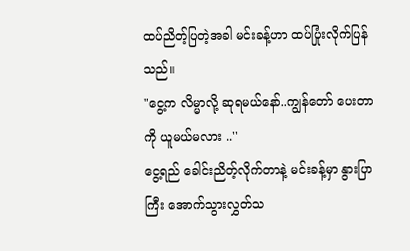ထပ်ညိတ့်ပြတဲ့အခါ မင်းခန့်ဟာ ထပ်ပြုံးလိုက်ပြန်သည်။
"ငွေ့က လိမ္မာလို့ ဆုရမယ်နော်..ကျွန်တော် ပေးတာကို ယူမယ်မလား ..''
ငွေ့ရည် ခေါင်းညိတ့်လိုက်တာနဲ့ မင်းခန့်မှာ နွားပြာကြီး အောက်သွားလွှတ်သ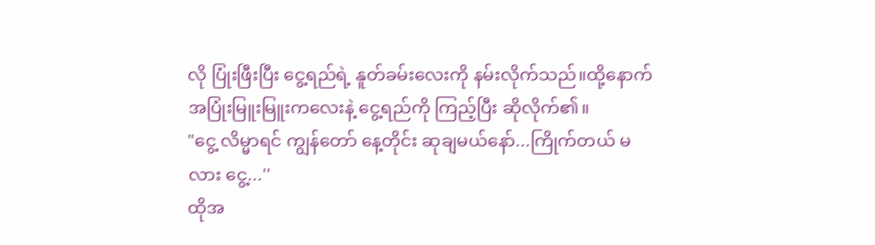လို ပြုံးဖြီးပြီး ငွေ့ရည်ရဲ့ နူတ်ခမ်းလေးကို နမ်းလိုက်သည်။ထို့နောက် အပြုံးမြူးမြူးကလေးနဲ့ ငွေ့ရည်ကို ကြည့်ပြီး ဆိုလိုက်၏။
"ငွေ့ လိမ္မာရင် ကျွန်တော် နေ့တိုင်း ဆုချမယ်နော်...ကြိုက်တယ် မလား ငွေ့...''
ထိုအ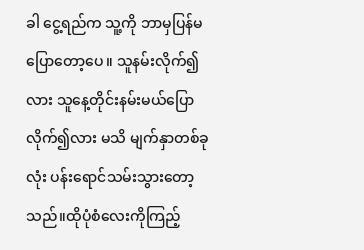ခါ ငွေ့ရည်က သူ့ကို ဘာမှပြန်မပြောတော့ပေ။ သူနမ်းလိုက်၍လား သူနေ့တိုင်းနမ်းမယ်ပြောလိုက်၍လား မသိ မျက်နှာတစ်ခုလုံး ပန်းရောင်သမ်းသွားတော့သည်။ထိုပုံစံလေးကိုကြည့်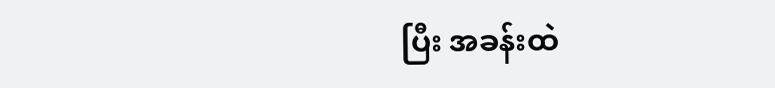ပြီး အခန်းထဲ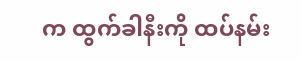က ထွက်ခါနီးကို ထပ်နမ်း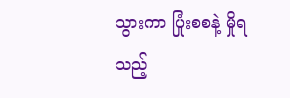သွားကာ ပြုံးစစနဲ့ မှိုရသည့်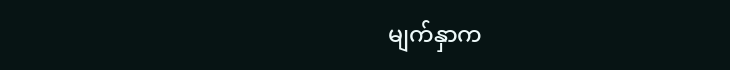မျက်နှာက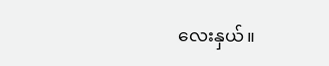လေးနှယ်။